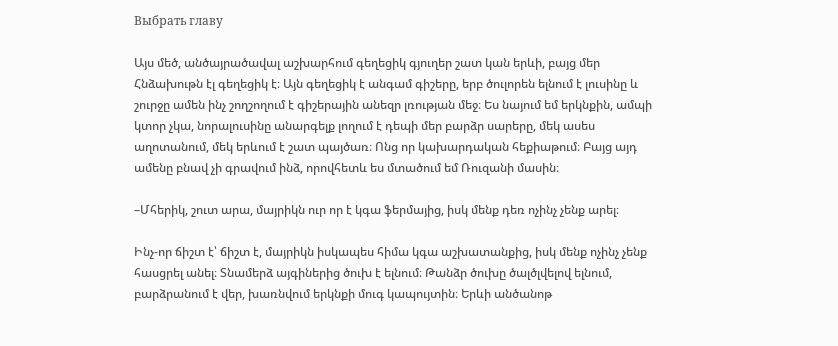Выбрать главу

Այս մեծ, անծայրածավալ աշխարհում գեղեցիկ գյուղեր շատ կան երևի, բայց մեր Հնձախութն էլ գեղեցիկ է։ Այն գեղեցիկ է անգամ գիշերը, երբ ծուլորեն ելնում է լուսինը և շուրջը ամեն ինչ շողշողում է գիշերային անեզր լռության մեջ։ Ես նայում եմ երկնքին, ամպի կտոր չկա, նորալուսինը անարգելք լողում է դեպի մեր բարձր սարերը, մեկ ասես աղոտանում, մեկ երևում է շատ պայծառ։ Ոնց որ կախարդական հեքիաթում։ Բայց այդ ամենը բնավ չի գրավում ինձ, որովհետև ես մտածում եմ Ռուզանի մասին։

–Մհերիկ, շուտ արա, մայրիկն ուր որ է կգա ֆերմայից, իսկ մենք դեռ ոչինչ չենք արել։

Ինչ-որ ճիշտ է՝ ճիշտ է, մայրիկն իսկապես հիմա կգա աշխատանքից, իսկ մենք ոչինչ չենք հասցրել անել։ Տնամերձ այգիներից ծուխ է ելնում։ Թանձր ծուխը ծալծլվելով ելնում, բարձրանում է վեր, խառնվում երկնքի մուգ կապույտին։ Երևի անծանոթ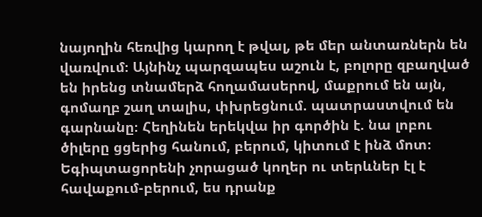նայողին հեռվից կարող է թվալ, թե մեր անտառներն են վառվում։ Այնինչ պարզապես աշուն է, բոլորը զբաղված են իրենց տնամերձ հողամասերով, մաքրում են այն, գոմաղբ շաղ տալիս, փխրեցնում. պատրաստվում են գարնանը։ Հեղինեն երեկվա իր գործին է. նա լոբու ծիլերը ցցերից հանում, բերում, կիտում է ինձ մոտ։ Եգիպտացորենի չորացած կողեր ու տերևներ էլ է հավաքում-բերում, ես դրանք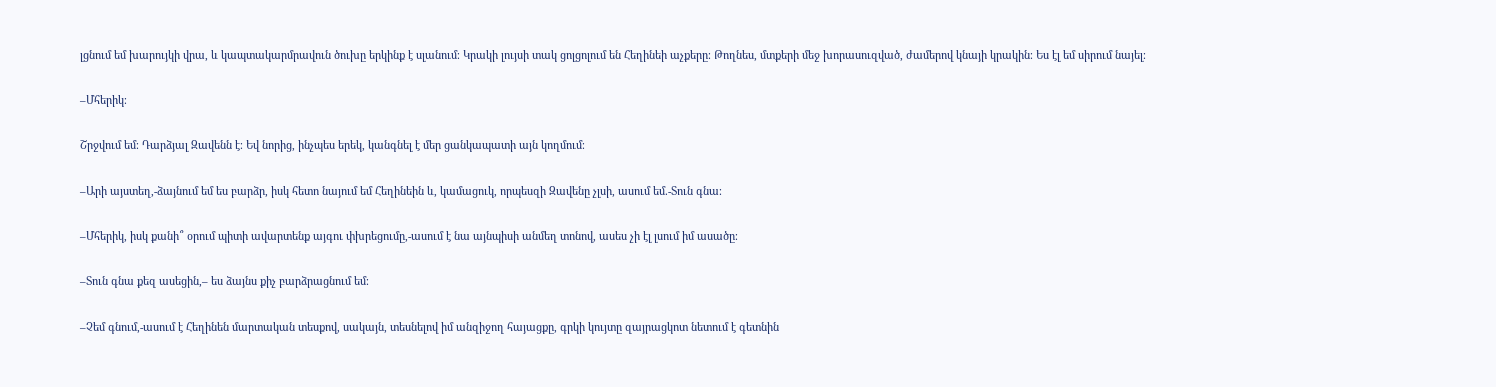լցնում եմ խարույկի վրա, և կապտակարմրավուն ծուխը երկինք է սլանում։ Կրակի լույսի տակ ցոլցոլում են Հեղինեի աչքերը։ Թողնես, մտքերի մեջ խորասուզված, ժամերով կնայի կրակին։ Ես էլ եմ սիրում նայել։

–Մհերիկ։

Շրջվում եմ։ Դարձյալ Զավենն է։ Եվ նորից, ինչպես երեկ, կանգնել է մեր ցանկապատի այն կողմում։

–Արի այստեղ,-ձայնում եմ ես բարձր, իսկ հետո նայում եմ Հեղինեին և, կամացուկ, որպեսզի Զավենը չլսի, ասում եմ.-Տուն գնա։

–Մհերիկ, իսկ քանի՞ օրում պիտի ավարտենք այգու փխրեցումը,-ասում է նա այնպիսի անմեղ տոնով, ասես չի էլ լսում իմ ասածը։

–Տուն գնա քեզ ասեցին,– ես ձայնս քիչ բարձրացնում եմ։

–Չեմ գնում,-ասում է Հեղինեն մարտական տեսքով, սակայն, տեսնելով իմ անզիջող հայացքը, գրկի կույտը զայրացկոտ նետում է գետնին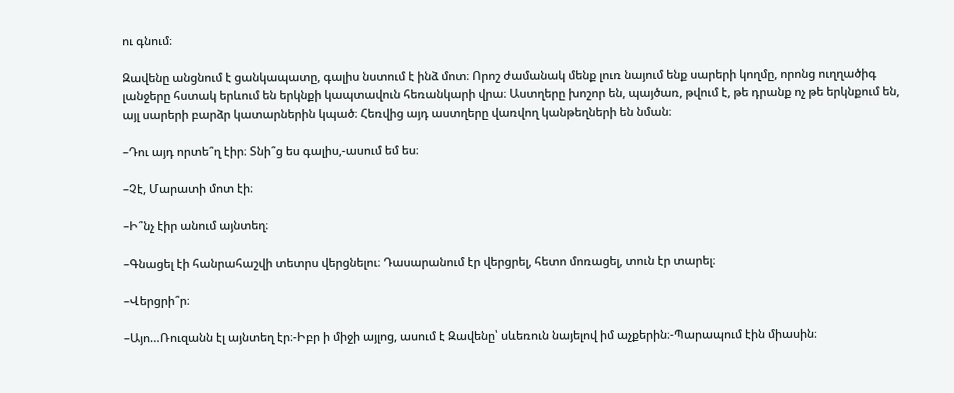ու գնում։

Զավենը անցնում է ցանկապատը, գալիս նստում է ինձ մոտ։ Որոշ ժամանակ մենք լուռ նայում ենք սարերի կողմը, որոնց ուղղածիգ լանջերը հստակ երևում են երկնքի կապտավուն հեռանկարի վրա։ Աստղերը խոշոր են, պայծառ, թվում է, թե դրանք ոչ թե երկնքում են, այլ սարերի բարձր կատարներին կպած։ Հեռվից այդ աստղերը վառվող կանթեղների են նման։

–Դու այդ որտե՞ղ էիր։ Տնի՞ց ես գալիս,-ասում եմ ես։

–Չէ, Մարատի մոտ էի։

–Ի՞նչ էիր անում այնտեղ։

–Գնացել էի հանրահաշվի տետրս վերցնելու։ Դասարանում էր վերցրել, հետո մոռացել, տուն էր տարել։

–Վերցրի՞ր։

–Այո…Ռուզանն էլ այնտեղ էր։-Իբր ի միջի այլոց, ասում է Զավենը՝ սևեռուն նայելով իմ աչքերին։-Պարապում էին միասին։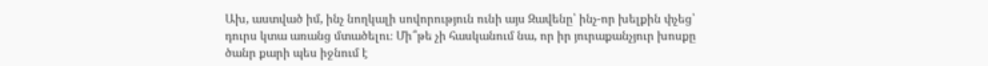Ախ, աստված իմ, ինչ նողկալի սովորություն ունի այս Զավենը՝ ինչ-որ խելքին փչեց՝ դուրս կտա առանց մտածելու։ Մի՞թե չի հասկանում նա, որ իր յուրաքանչյուր խոսքը ծանր քարի պես իջնում է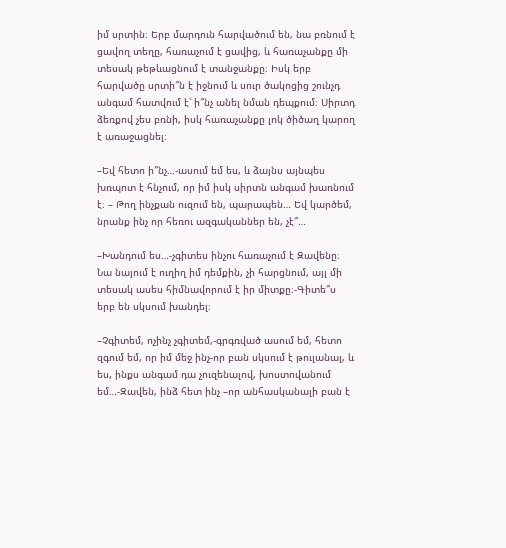իմ սրտին։ Երբ մարդուն հարվածում են, նա բռնում է ցավող տեղը, հառաչում է ցավից, և հառաչանքը մի տեսակ թեթևացնում է տանջանքը։ Իսկ երբ հարվածը սրտի՞ն է իջնում և սուր ծակոցից շունչդ անգամ հատվում է՝ ի՞նչ անել նման դեպքում։ Սիրտդ ձեռքով չես բռնի, իսկ հառաչանքը լոկ ծիծաղ կարող է առաջացնել։

–Եվ հետո ի՞նչ…-ասում եմ ես, և ձայնս այնպես խռպոտ է հնչում, որ իմ իսկ սիրտն անգամ խառնում է։ – Թող ինչքան ուզում են, պարապեն… Եվ կարծեմ, նրանք ինչ որ հեռու ազգականներ են, չէ՞…

–Խանդում ես…-չգիտես ինչու հառաչում է Զավենը։ Նա նայում է ուղիղ իմ դեմքին, չի հարցնում, այլ մի տեսակ ասես հիմնավորում է իր միտքը։-Գիտե՞ս երբ են սկսում խանդել։

–Չգիտեմ, ոչինչ չգիտեմ,-գրգռված ասում եմ, հետո զգում եմ, որ իմ մեջ ինչ-որ բան սկսում է թուլանալ, և ես, ինքս անգամ դա չուզենալով, խոստովանում եմ…-Զավեն, ինձ հետ ինչ –որ անհասկանալի բան է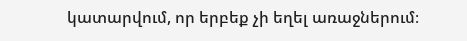կատարվում, որ երբեք չի եղել առաջներում։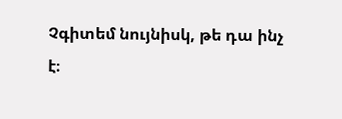Չգիտեմ նույնիսկ, թե դա ինչ է։